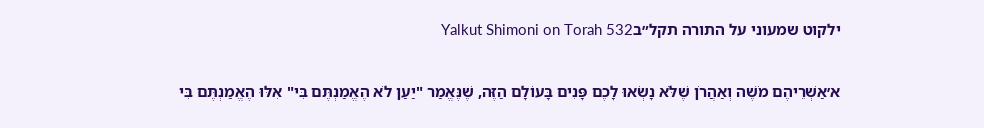ילקוט שמעוני על התורה תקל״בYalkut Shimoni on Torah 532

א׳אַשְׁרֵיהֶם מֹשֶׁה וְאַהֲרֹן שֶׁלֹּא נָשְׂאוּ לָכֶם פָּנִים בָּעוֹלָם הַזֶּה, שֶׁנֶּאֱמַר "יַעַן לֹא הֶאֱמַנְתֶּם בִּי" אִלּוּ הֶאֱמַנְתֶּם בִּי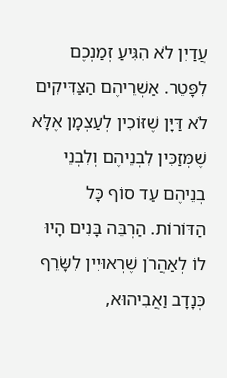עֲדַיִן לֹא הִגִּיעַ זְמַנְכֶם לִפָּטֵר. אַשְׁרֵיהֶם הַצַּדִּיקִים לֹא דַּיָּן שֶׁזּוֹכִין לְעַצְמָן אֶלָּא שֶׁמְּזַכִּין לִבְנֵיהֶם וְלִבְנֵי בְנֵיהֶם עַד סוֹף כָּל הַדּוֹרוֹת. הַרְבֵּה בָּנִים הָיוּ לוֹ לְאַהֲרֹן שֶׁרְאוּיִין לִשָּׂרֵף כְּנָדָב וַאֲבִיהוּא,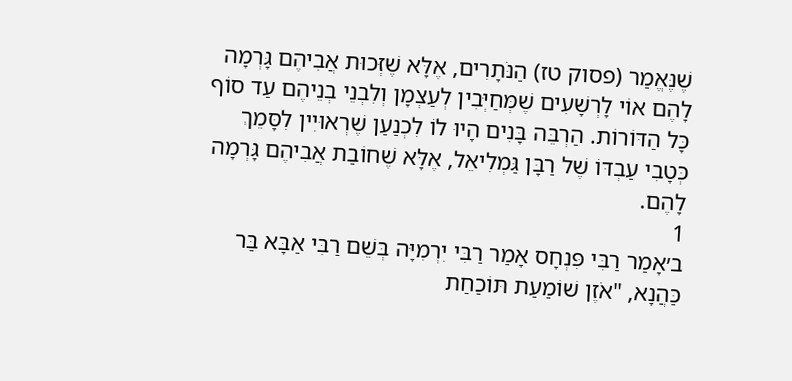שֶׁנֶּאֱמַר (פסוק טז) הַנֹּתָרִים, אֶלָּא שֶׁזְּכוּת אֲבִיהֶם גָּרְמָה לָהֶם אוֹי לָרְשָׁעִים שֶׁמְּחַיְּבִין לְעַצְמָן וְלִבְנֵי בְנֵיהֶם עַד סוֹף כָּל הַדּוֹרוֹת. הַרְבֵּה בָּנִים הָיוּ לוֹ לִכְנַעַן שֶׁרְאוּיִין לִסָּמֵךְ כְּטָבִי עַבְדּוֹ שֶׁל רַבָּן גַּמְלִיאֵל, אֶלָּא שֶׁחוֹבַת אֲבִיהֶם גָּרְמָה לָהֶם.
1
ב׳אָמַר רַבִּי פִּנְחָס אָמַר רַבִּי יִרְמִיָּה בְּשֵׁם רַבִּי אַבָּא בַּר כַּהֲנָא, "אֹזֶן שׁוֹמַעַת תּוֹכַחַת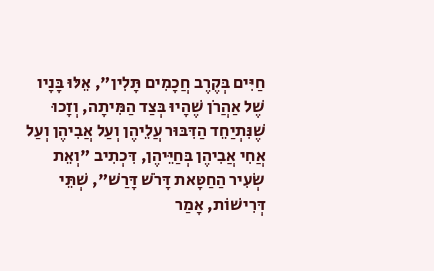חַיִּים בְּקֶרֶב חֲכָמִים תָּלִין", אֵלּוּ בָּנָיו שֶׁל אַהֲרֹן שֶׁהָיוּ בְּצַד הַמִּיתָה, וְזָכוּ שֶׁנִּתְיַחֵד הַדִּבּוּר עֲלֵיהֶן וְעַל אֲבִיהֶן וְעַל אֲחִי אֲבִיהֶן בְּחַיֵּיהֶן, דִּכְתִיב "וְאֵת שְׂעִיר הַחַטָּאת דָּרֹשׁ דָּרַשׁ", שְׁתֵּי דְּרִישׁוֹת, אָמַר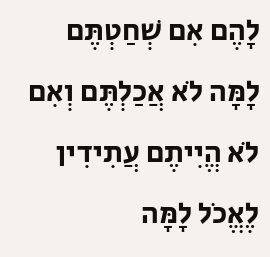לָהֶם אִם שְׁחַטְתֶּם לָמָּה לֹא אֲכַלְתֶּם וְאִם לֹא הֱיִיתֶם עֲתִידִין לֶאֱכֹל לָמָּה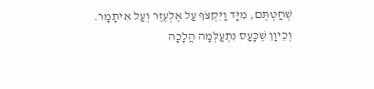שְׁחַטְתֶּם, מִיָּד וַיִּקְצֹף עַל אֶלְעֶזֶר וְעַל אִיתָמָר. וְכֵיוָן שֶׁכָּעַס נִתְעַלְּמָה הֲלָכָה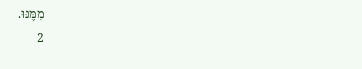מִמֶּנּוּ.
2